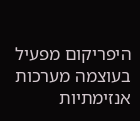היפריקום מפעיל בעוצמה מערכות אנזימתיות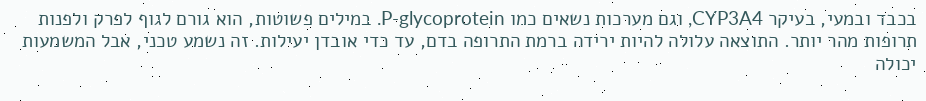בכבד ובמעי, בעיקר CYP3A4, וגם מערכות נשאים כמו P-glycoprotein. במילים פשוטות, הוא גורם לגוף לפרק ולפנות תרופות מהר יותר. התוצאה עלולה להיות ירידה ברמת התרופה בדם, עד כדי אובדן יעילות. זה נשמע טכני, אבל המשמעות יכולה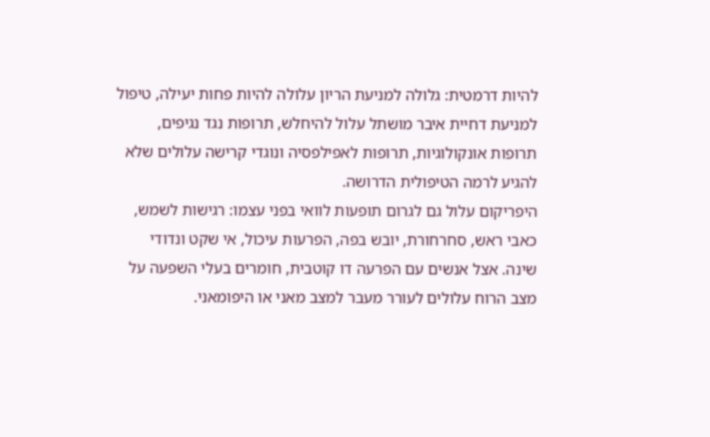להיות דרמטית: גלולה למניעת הריון עלולה להיות פחות יעילה, טיפול למניעת דחיית איבר מושתל עלול להיחלש, תרופות נגד נגיפים, תרופות אונקולוגיות, תרופות לאפילפסיה ונוגדי קרישה עלולים שלא להגיע לרמה הטיפולית הדרושה.
היפריקום עלול גם לגרום תופעות לוואי בפני עצמו: רגישות לשמש, כאבי ראש, סחרחורת, יובש בפה, הפרעות עיכול, אי שקט ונדודי שינה. אצל אנשים עם הפרעה דו קוטבית, חומרים בעלי השפעה על מצב הרוח עלולים לעורר מעבר למצב מאני או היפומאני.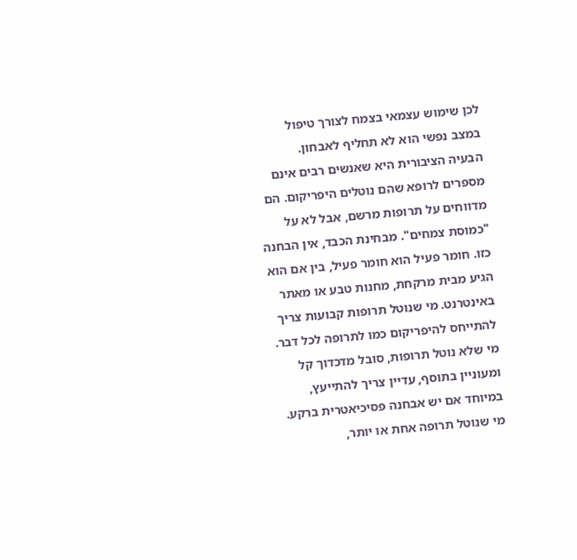לכן שימוש עצמאי בצמח לצורך טיפול במצב נפשי הוא לא תחליף לאבחון.
הבעיה הציבורית היא שאנשים רבים אינם מספרים לרופא שהם נוטלים היפריקום. הם מדווחים על תרופות מרשם, אבל לא על "כמוסת צמחים". מבחינת הכבד, אין הבחנה כזו. חומר פעיל הוא חומר פעיל, בין אם הוא הגיע מבית מרקחת, מחנות טבע או מאתר באינטרנט. מי שנוטל תרופות קבועות צריך להתייחס להיפריקום כמו לתרופה לכל דבר.
מי שלא נוטל תרופות, סובל מדכדוך קל ומעוניין בתוסף, עדיין צריך להתייעץ, במיוחד אם יש אבחנה פסיכיאטרית ברקע. מי שנוטל תרופה אחת או יותר,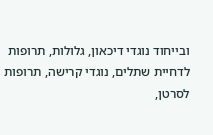ובייחוד נוגדי דיכאון, גלולות, תרופות לדחיית שתלים, נוגדי קרישה, תרופות לסרטן,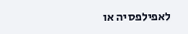לאפילפסיה או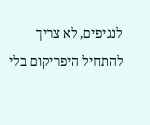לנגיפים, לא צריך להתחיל היפריקום בלי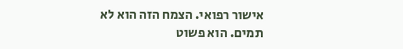אישור רפואי. הצמח הזה הוא לא תמים. הוא פשוט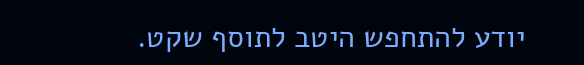יודע להתחפש היטב לתוסף שקט.